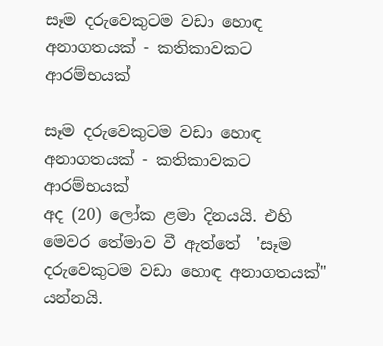සෑම දරුවෙකුටම වඩා හොඳ අනාගතයක් - කතිකාවකට ආරම්භයක්

සෑම දරුවෙකුටම වඩා හොඳ අනාගතයක් - කතිකාවකට ආරම්භයක්
අද (20) ලෝක ළමා දිනයයි. එහි මෙවර තේමාව වී ඇත්තේ  'සෑම දරුවෙකුටම වඩා හොඳ අනාගතයක්" යන්නයි.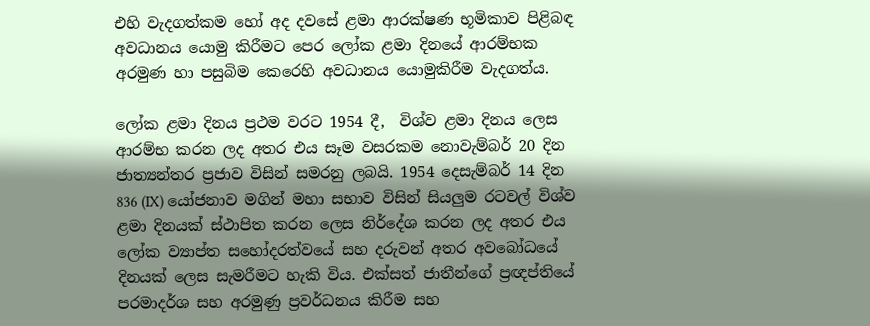එහි වැදගත්කම හෝ අද දවසේ ළමා ආරක්ෂණ භූමිකාව පිළිබඳ අවධානය යොමු කිරීමට පෙර ලෝක ළමා දිනයේ ආරම්භක අරමුණ හා පසුබිම කෙරෙහි අවධානය යොමුකිරීම වැදගත්ය.

ලෝක ළමා දිනය ප්‍රථම වරට 1954 දී,  විශ්ව ළමා දිනය ලෙස ආරම්භ කරන ලද අතර එය සෑම වසරකම නොවැම්බර් 20 දින ජාත්‍යන්තර ප්‍රජාව විසින් සමරනු ලබයි. 1954 දෙසැම්බර් 14 දින 836 (IX) යෝජනාව මගින් මහා සභාව විසින් සියලුම රටවල් විශ්ව ළමා දිනයක් ස්ථාපිත කරන ලෙස නිර්දේශ කරන ලද අතර එය ලෝක ව්‍යාප්ත සහෝදරත්වයේ සහ දරුවන් අතර අවබෝධයේ දිනයක් ලෙස සැමරීමට හැකි විය. එක්සත් ජාතීන්ගේ ප්‍රඥප්තියේ පරමාදර්ශ සහ අරමුණු ප්‍රවර්ධනය කිරීම සහ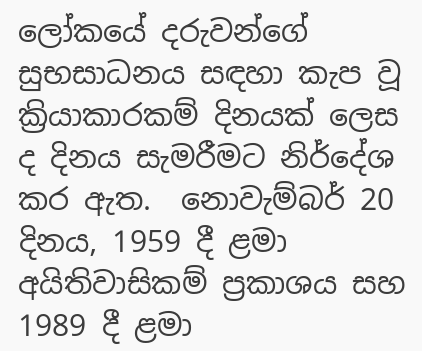ලෝකයේ දරුවන්ගේ සුභසාධනය සඳහා කැප වූ ක්‍රියාකාරකම් දිනයක් ලෙස ද දිනය සැමරීමට නිර්දේශ කර ඇත.  නොවැම්බර් 20 දිනය, 1959 දී ළමා අයිතිවාසිකම් ප්‍රකාශය සහ 1989 දී ළමා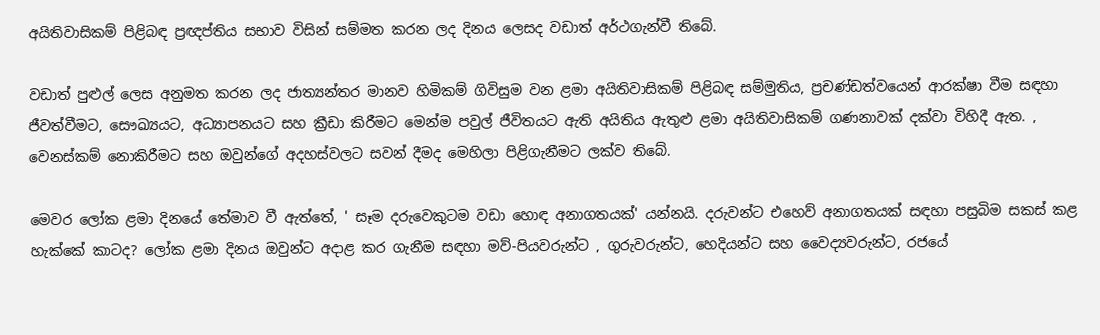අයිතිවාසිකම් පිළිබඳ ප්‍රඥප්තිය සභාව විසින් සම්මත කරන ලද දිනය ලෙසද වඩාත් අර්ථගැන්වී තිබේ.

වඩාත් පුළුල් ලෙස අනුමත කරන ලද ජාත්‍යන්තර මානව හිමිකම් ගිවිසුම වන ළමා අයිතිවාසිකම් පිළිබඳ සම්මුතිය, ප්‍රචණ්ඩත්වයෙන් ආරක්ෂා වීම සඳහා ජීවත්වීමට, සෞඛ්‍යයට, අධ්‍යාපනයට සහ ක්‍රීඩා කිරීමට මෙන්ම පවුල් ජීවිතයට ඇති අයිතිය ඇතුළු ළමා අයිතිවාසිකම් ගණනාවක් දක්වා විහිදී ඇත. , වෙනස්කම් නොකිරීමට සහ ඔවුන්ගේ අදහස්වලට සවන් දීමද මෙහිලා පිළිගැනීමට ලක්ව තිබේ.

මෙවර ලෝක ළමා දිනයේ තේමාව වී ඇත්තේ, ' සෑම දරුවෙකුටම වඩා හොඳ අනාගතයක්' යන්නයි. දරුවන්ට එහෙව් අනාගතයක් සඳහා පසුබිම සකස් කළ හැක්කේ කාටද? ලෝක ළමා දිනය ඔවුන්ට අදාළ කර ගැනීම සඳහා මව්-පියවරුන්ට , ගුරුවරුන්ට, හෙදියන්ට සහ වෛද්‍යවරුන්ට, රජයේ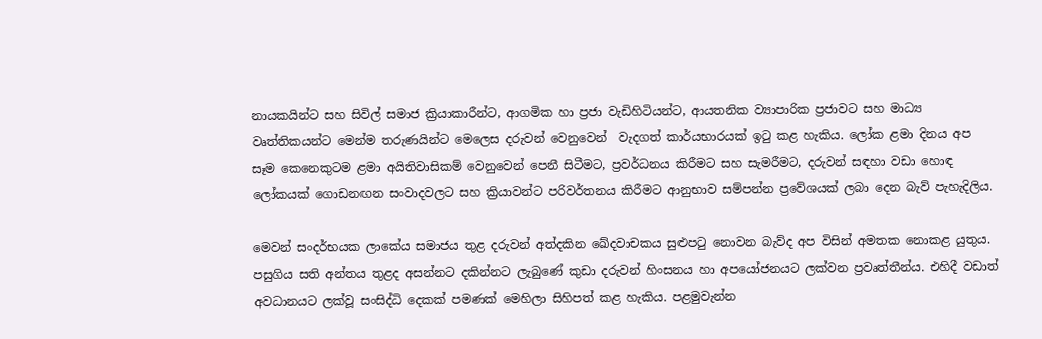නායකයින්ට සහ සිවිල් සමාජ ක්‍රියාකාරීන්ට, ආගමික හා ප්‍රජා වැඩිහිටියන්ට, ආයතනික ව්‍යාපාරික ප්‍රජාවට සහ මාධ්‍ය වෘත්තිකයන්ට මෙන්ම තරුණයින්ට මෙලෙස දරුවන් වෙනුවෙන්  වැදගත් කාර්යභාරයක් ඉටු කළ හැකිය. ලෝක ළමා දිනය අප සෑම කෙනෙකුටම ළමා අයිතිවාසිකම් වෙනුවෙන් පෙනී සිටීමට, ප්‍රවර්ධනය කිරීමට සහ සැමරීමට, දරුවන් සඳහා වඩා හොඳ ලෝකයක් ගොඩනඟන සංවාදවලට සහ ක්‍රියාවන්ට පරිවර්තනය කිරීමට ආනුභාව සම්පන්න ප්‍රවේශයක් ලබා දෙන බැව් පැහැදිලිය.

මෙවන් සංදර්භයක ලාකේය සමාජය තුළ දරුවන් අත්දකින ඛේදවාචකය සුළුපටු නොවන බැව්ද අප විසින් අමතක නොකළ යුතුය. පසුගිය සති අන්තය තුළද අසන්නට දකින්නට ලැබුණේ කුඩා දරුවන් හිංසනය හා අපයෝජනයට ලක්වන ප්‍රවෘත්තීන්ය. එහිදී වඩාත් අවධානයට ලක්වූ සංසිද්ධි දෙකක් පමණක් මෙහිලා සිහිපත් කළ හැකිය. පළමුවැන්න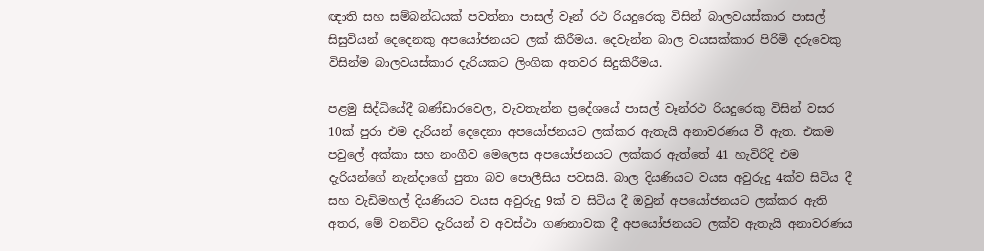ඥාති සහ සම්බන්ධයක් පවත්නා පාසල් වෑන් රථ රියදුරෙකු විසින් බාලවයස්කාර පාසල් සිසුවියන් දෙදෙනකු අපයෝජනයට ලක් කිරීමය. දෙවැන්න බාල වයසක්කාර පිරිමි දරුවෙකු විසින්ම බාලවයස්කාර දැරියකට ලිංගික අතවර සිදුකිරීමය.

පළමු සිද්ධියේදී බණ්ඩාරවෙල, වැවතැන්න ප්‍රදේශයේ පාසල් වෑන්රථ රියදුරෙකු විසින් වසර 10ක් පුරා එම දැරියන් දෙදෙනා අපයෝජනයට ලක්කර ඇතැයි අනාවරණය වී ඇත. එකම පවුලේ අක්කා සහ නංගීව මෙලෙස අපයෝජනයට ලක්කර ඇත්තේ 41 හැවිරිදි එම දැරියන්ගේ නැන්දාගේ පුතා බව පොලීසිය පවසයි. බාල දියණියට වයස අවුරුදු 4ක්ව සිටිය දී සහ වැඩිමහල් දියණියට වයස අවුරුදු 9ක් ව සිටිය දී ඔවුන් අපයෝජනයට ලක්කර ඇති අතර, මේ වනවිට දැරියන් ව අවස්ථා ගණනාවක දී අපයෝජනයට ලක්ව ඇතැයි අනාවරණය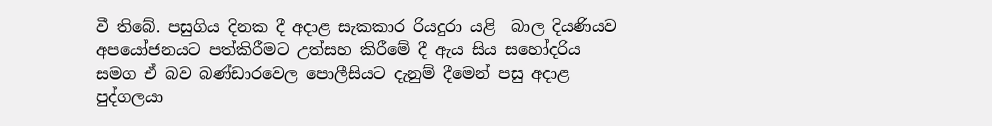වී තිබේ. පසුගිය දිනක දී අදාළ සැකකාර රියදුරා යළි  බාල දියණියව අපයෝජනයට පත්කිරීමට උත්සහ කිරීමේ දී ඇය සිය සහෝදරිය සමග ඒ බව බණ්ඩාරවෙල පොලීසියට දැනුම් දීමෙන් පසු අදාළ පුද්ගලයා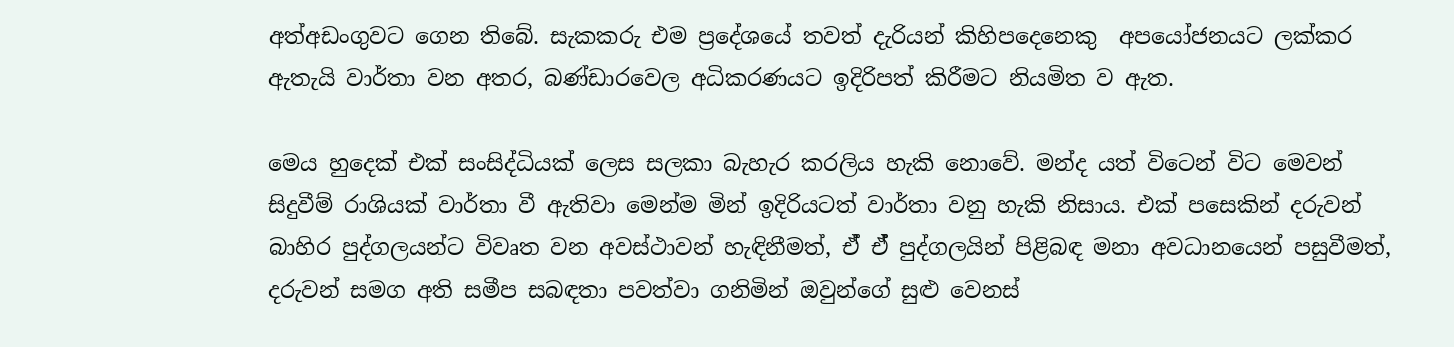අත්අඩංගුවට ගෙන තිබේ. සැකකරු එම ප්‍රදේශයේ තවත් දැරියන් කිහිපදෙනෙකු  අපයෝජනයට ලක්කර ඇතැයි වාර්තා වන අතර, බණ්ඩාරවෙල අධිකරණයට ඉදිරිපත් කිරීමට නියමිත ව ඇත.

මෙය හුදෙක් එක් සංසිද්ධියක් ලෙස සලකා බැහැර කරලිය හැකි නොවේ. මන්ද යත් විටෙන් විට මෙවන් සිදුවීම් රාශියක් වාර්තා වී ඇතිවා මෙන්ම මින් ඉදිරියටත් වාර්තා වනු හැකි නිසාය. එක් පසෙකින් දරුවන් බාහිර පුද්ගලයන්ට විවෘත වන අවස්ථාවන් හැඳිනීමත්, ඒ් ඒ් පුද්ගලයින් පිළිබඳ මනා අවධානයෙන් පසුවීමත්, දරුවන් සමග අති සමීප සබඳතා පවත්වා ගනිමින් ඔවුන්ගේ සුළු වෙනස්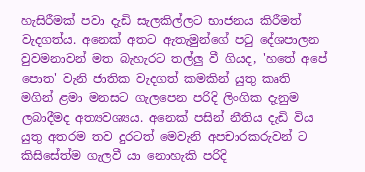හැසිරීමක් පවා දැඩි සැලකිල්ලට භාජනය කිරීමත් වැදගත්ය. අනෙක් අතට ඇතැමුන්ගේ පටු දේශපාලන වුවමනාවන් මත බැහැරට තල්ලු වී ගියද, 'හතේ අපේ පොත' වැනි ජාතික වැදගත් කමකින් යුතු කෘති මගින් ළමා මනසට ගැලපෙන පරිදි ලිංගික දැනුම ලබාදීමද අත්‍යවශ්‍යය. අනෙක් පසින් නීතිය දැඩි විය යුතු අතරම තව දුරටත් මෙවැනි අපචාරකරුවන් ට කිසිසේත්ම ගැලවී යා නොහැකි පරිදි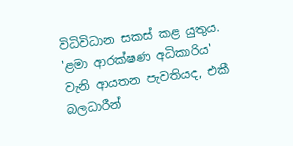විධිවිධාන සකස් කළ යුතුය. 'ළමා ආරක්ෂණ අධිකාරිය' වැනි ආයතන පැවතියද, එකී බලධාරීන්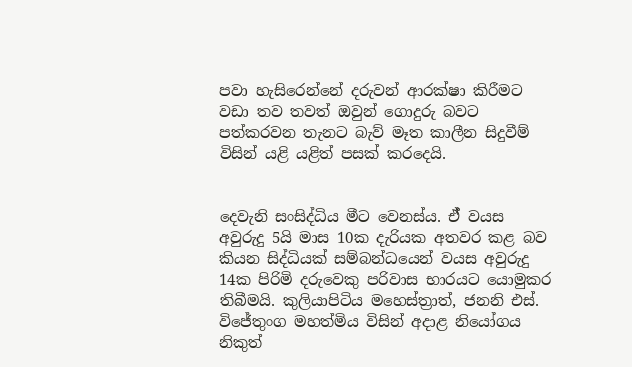පවා හැසිරෙන්නේ දරුවන් ආරක්ෂා කිරීමට වඩා තව තවත් ඔවුන් ගොදුරු බවට පත්කරවන තැනට බැව් මෑත කාලීන සිදුවීම් විසින් යළි යළිත් පසක් කරදෙයි.


දෙවැනි සංසිද්ධිය මීට වෙනස්ය. ඒ් වයස අවුරුදු 5යි මාස 10ක දැරියක අතවර කළ බව කියන සිද්ධියක් සම්බන්ධයෙන් වයස අවුරුදු 14ක පිරිමි දරුවෙකු පරිවාස භාරයට යොමුකර තිබීමයි. කුලියාපිටිය මහෙස්ත්‍රාත්, ජනනි එස්. විජේතුංග මහත්මිය විසින් අදාළ නියෝගය නිකුත්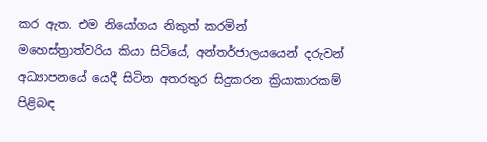කර ඇත. එම නියෝගය නිකුත් කරමින් මහෙස්ත්‍රාත්වරිය කියා සිටියේ, අන්තර්ජාලයයෙන් දරුවන් අධ්‍යාපනයේ යෙදී සිටින අතරතුර සිදුකරන ක්‍රියාකාරකම් පිළිබඳ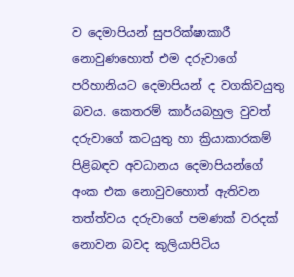ව දෙමාපියන් සුපරික්ෂාකාරී නොවුණහොත් එම දරුවාගේ පරිහානියට දෙමාපියන් ද වගකිවයුතු බවය. කෙතරම් කාර්යබහුල වුවත් දරුවාගේ කටයුතු හා ක්‍රියාකාරකම් පිළිබඳව අවධානය දෙමාපියන්ගේ අංක එක නොවුවහොත් ඇතිවන තත්ත්වය දරුවාගේ පමණක් වරදක් නොවන බවද කුලියාපිටිය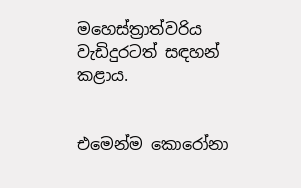මහෙස්ත්‍රාත්වරිය වැඩිදුරටත් සඳහන් කළාය.


එමෙන්ම කොරෝනා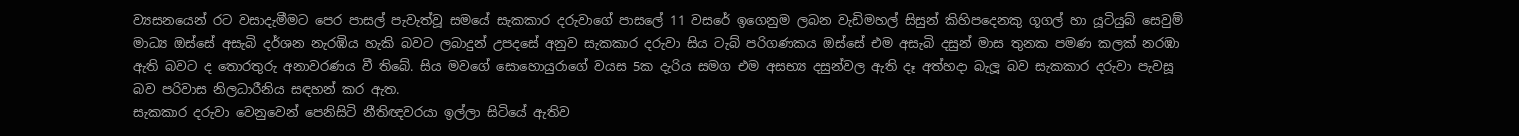ව්‍යසනයෙන් රට වසාදැමීමට පෙර පාසල් පැවැත්වූ සමයේ සැකකාර දරුවාගේ පාසලේ 11 වසරේ ඉගෙනුම ලබන වැඩිමහල් සිසුන් කිහිපදෙනකු ගූගල් හා යූටියුබ් සෙවුම් මාධ්‍ය ඔස්සේ අසැබි දර්ශන නැරඹිය හැකි බවට ලබාදුන් උපදසේ අනුව සැකකාර දරුවා සිය ටැබ් පරිගණකය ඔස්සේ එම අසැබි දසුන් මාස තුනක පමණ කලක් නරඹා ඇති බවට ද තොරතුරු අනාවරණය වී තිබේ. සිය මවගේ සොහොයුරාගේ වයස 5ක දැරිය සමග එම අසභ්‍ය දසුන්වල ඇති දෑ අත්හදා බැලූ බව සැකකාර දරුවා පැවසූ බව පරිවාස නිලධාරීනිය සඳහන් කර ඇත.
සැකකාර දරුවා වෙනුවෙන් පෙනිසිටි නීතිඥවරයා ඉල්ලා සිටියේ ඇතිව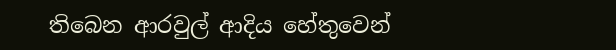තිබෙන ආරවුල් ආදිය හේතුවෙන්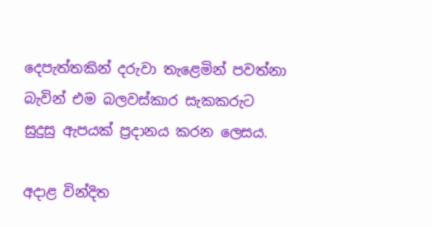දෙපැත්තකින් දරුවා තැළෙමින් පවත්නා බැවින් එම බලවස්කාර සැකකරුට සුදුසු ඇපයක් ප්‍රදානය කරන ලෙසය.

අදාළ වින්දිත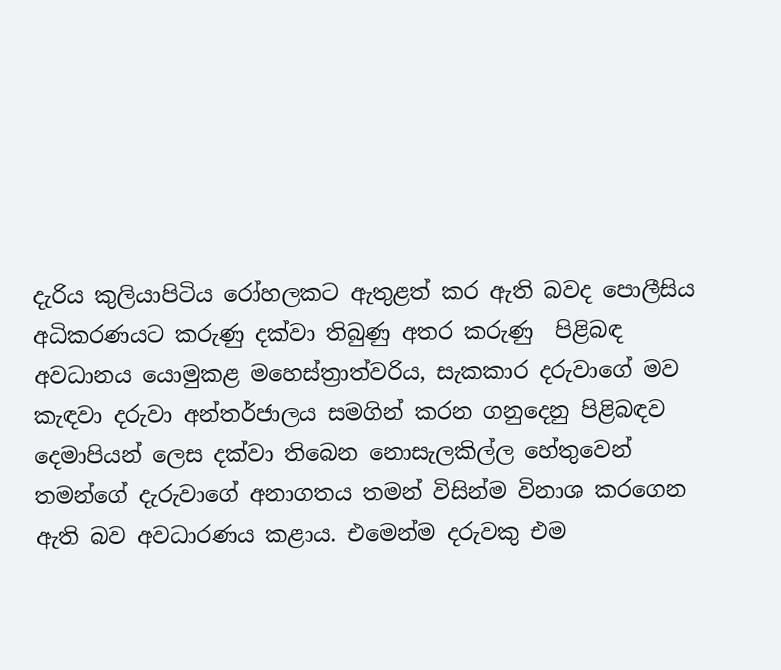දැරිය කුලියාපිටිය රෝහලකට ඇතුළත් කර ඇති බවද පොලීසිය අධිකරණයට කරුණු දක්වා තිබුණු අතර කරුණු  පිළිබඳ අවධානය යොමුකළ මහෙස්ත්‍රාත්වරිය, සැකකාර දරුවාගේ මව කැඳවා දරුවා අන්තර්ජාලය සමගින් කරන ගනුදෙනු පිළිබඳව දෙමාපියන් ලෙස දක්වා තිබෙන නොසැලකිල්ල හේතුවෙන් තමන්ගේ දැරුවාගේ අනාගතය තමන් විසින්ම විනාශ කරගෙන ඇති බව අවධාරණය කළාය. එමෙන්ම දරුවකු එම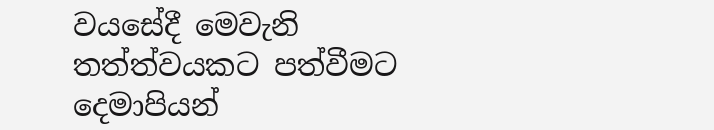වයසේදී මෙවැනි තත්ත්වයකට පත්වීමට දෙමාපියන්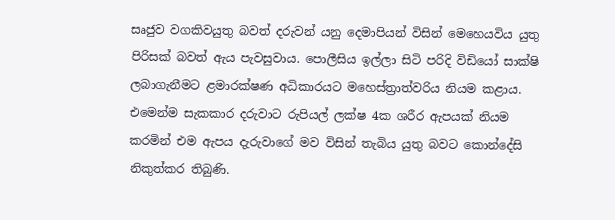සෘජුව වගකිවයුතු බවත් දරුවන් යනු දෙමාපියන් විසින් මෙහෙයවිය යුතු පිරිසක් බවත් ඇය පැවසුවාය. පොලීසිය ඉල්ලා සිටි පරිදි විඩියෝ සාක්ෂි ලබාගැනීමට ළමාරක්ෂණ අධිකාරයට මහෙස්ත්‍රාත්වරිය නියම කළාය. එමෙන්ම සැකකාර දරුවාට රුපියල් ලක්ෂ 4ක ශරීර ඇපයක් නියම කරමින් එම ඇපය දැරුවාගේ මව විසින් තැබිය යුතු බවට කොන්දේසි නිකුත්කර තිබුණි.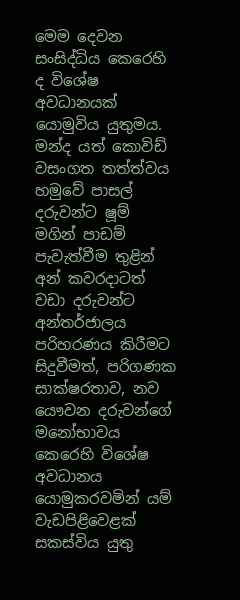මෙම දෙවන සංසිද්ධිය කෙරෙහි ද විශේෂ අවධානයක් යොමුවිය යුතුමය. මන්ද යත් කොවිඩ් වසංගත තත්ත්වය හමුවේ පාසල් දරුවන්ට ෂූම් මගින් පාඩම් පැවැත්වීම තුළින් අන් කවරදාටත් වඩා දරුවන්ට අන්තර්ජාලය පරිහරණය කිරීමට සිදුවීමත්, පරිගණක සාක්ෂරතාව, නව යෞවන දරුවන්ගේ මනෝභාවය කෙරෙහි විශේෂ අවධානය යොමුකරවමින් යම් වැඩපිළිවෙළක් සකස්විය යුතු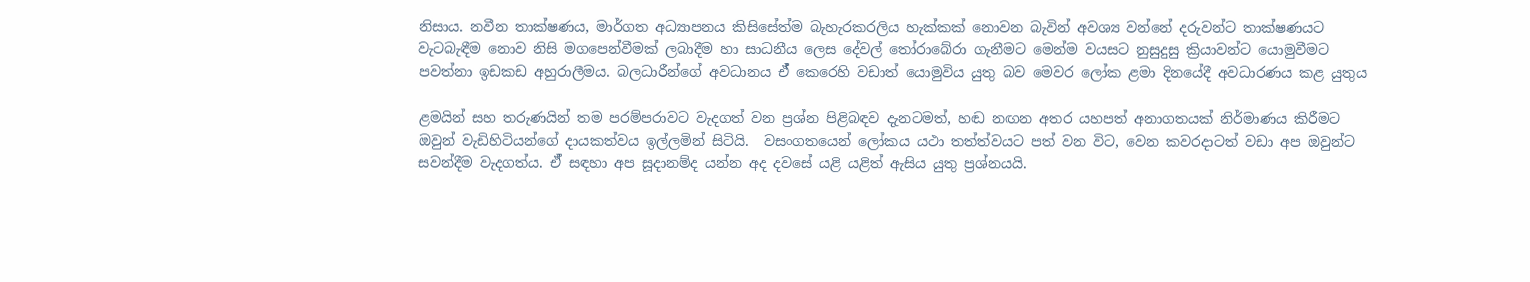නිසාය. නවීන තාක්ෂණය, මාර්ගත අධ්‍යාපනය කිසිසේත්ම බැහැරකරලිය හැක්කක් නොවන බැවින් අවශ්‍ය වන්නේ දරුවන්ට තාක්ෂණයට වැටබැඳීම නොව නිසි මගපෙන්වීමක් ලබාදීම හා සාධනීය ලෙස දේවල් තෝරාබේරා ගැනීමට මෙන්ම වයසට නුසුදුසු ක්‍රියාවන්ට යොමුවීමට පවත්නා ඉඩකඩ අහුරාලීමය. බලධාරීන්ගේ අවධානය ඒ් කෙරෙහි වඩාත් යොමුවිය යුතු බව මෙවර ලෝක ළමා දිනයේදී අවධාරණය කළ යුතුය

ළමයින් සහ තරුණයින් තම පරම්පරාවට වැදගත් වන ප්‍රශ්න පිළිබඳව දැනටමත්, හඬ නඟන අතර යහපත් අනාගතයක් නිර්මාණය කිරීමට ඔවුන් වැඩිහිටියන්ගේ දායකත්වය ඉල්ලමින් සිටියි.  වසංගතයෙන් ලෝකය යථා තත්ත්වයට පත් වන විට, වෙන කවරදාටත් වඩා අප ඔවුන්ට සවන්දීම වැදගත්ය. ඒ් සඳහා අප සූදානම්ද යන්න අද දවසේ යළි යළිත් ඇසිය යුතු ප්‍රශ්නයයි.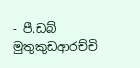- පී.ඩබ් මුතුකුඩආරච්චි